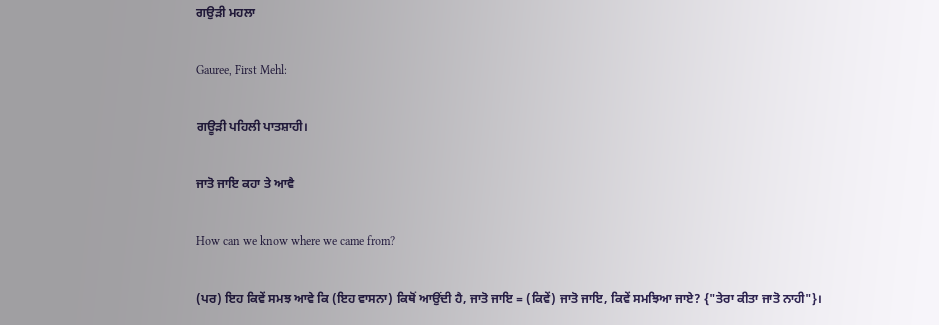ਗਉੜੀ ਮਹਲਾ

Gauree, First Mehl:

ਗਊੜੀ ਪਹਿਲੀ ਪਾਤਸ਼ਾਹੀ।

ਜਾਤੋ ਜਾਇ ਕਹਾ ਤੇ ਆਵੈ

How can we know where we came from?

(ਪਰ) ਇਹ ਕਿਵੇਂ ਸਮਝ ਆਵੇ ਕਿ (ਇਹ ਵਾਸਨਾ) ਕਿਥੋਂ ਆਉਂਦੀ ਹੈ, ਜਾਤੋ ਜਾਇ = (ਕਿਵੇਂ) ਜਾਤੋ ਜਾਇ, ਕਿਵੇਂ ਸਮਝਿਆ ਜਾਏ? {"ਤੇਰਾ ਕੀਤਾ ਜਾਤੋ ਨਾਹੀ"}।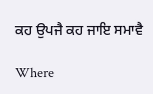ਕਹ ਉਪਜੈ ਕਹ ਜਾਇ ਸਮਾਵੈ

Where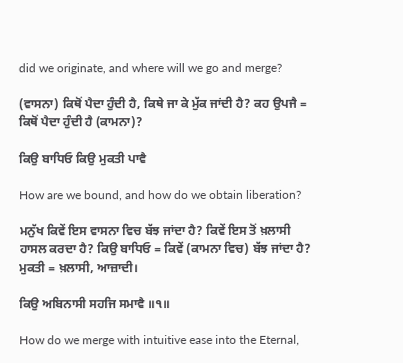did we originate, and where will we go and merge?

(ਵਾਸਨਾ) ਕਿਥੋਂ ਪੈਦਾ ਹੁੰਦੀ ਹੈ, ਕਿਥੇ ਜਾ ਕੇ ਮੁੱਕ ਜਾਂਦੀ ਹੈ? ਕਹ ਉਪਜੈ = ਕਿਥੋਂ ਪੈਦਾ ਹੁੰਦੀ ਹੈ (ਕਾਮਨਾ)?

ਕਿਉ ਬਾਧਿਓ ਕਿਉ ਮੁਕਤੀ ਪਾਵੈ

How are we bound, and how do we obtain liberation?

ਮਨੁੱਖ ਕਿਵੇਂ ਇਸ ਵਾਸਨਾ ਵਿਚ ਬੱਝ ਜਾਂਦਾ ਹੈ? ਕਿਵੇਂ ਇਸ ਤੋਂ ਖ਼ਲਾਸੀ ਹਾਸਲ ਕਰਦਾ ਹੈ? ਕਿਉ ਬਾਧਿਓ = ਕਿਵੇਂ (ਕਾਮਨਾ ਵਿਚ) ਬੱਝ ਜਾਂਦਾ ਹੈ? ਮੁਕਤੀ = ਖ਼ਲਾਸੀ, ਆਜ਼ਾਦੀ।

ਕਿਉ ਅਬਿਨਾਸੀ ਸਹਜਿ ਸਮਾਵੈ ॥੧॥

How do we merge with intuitive ease into the Eternal,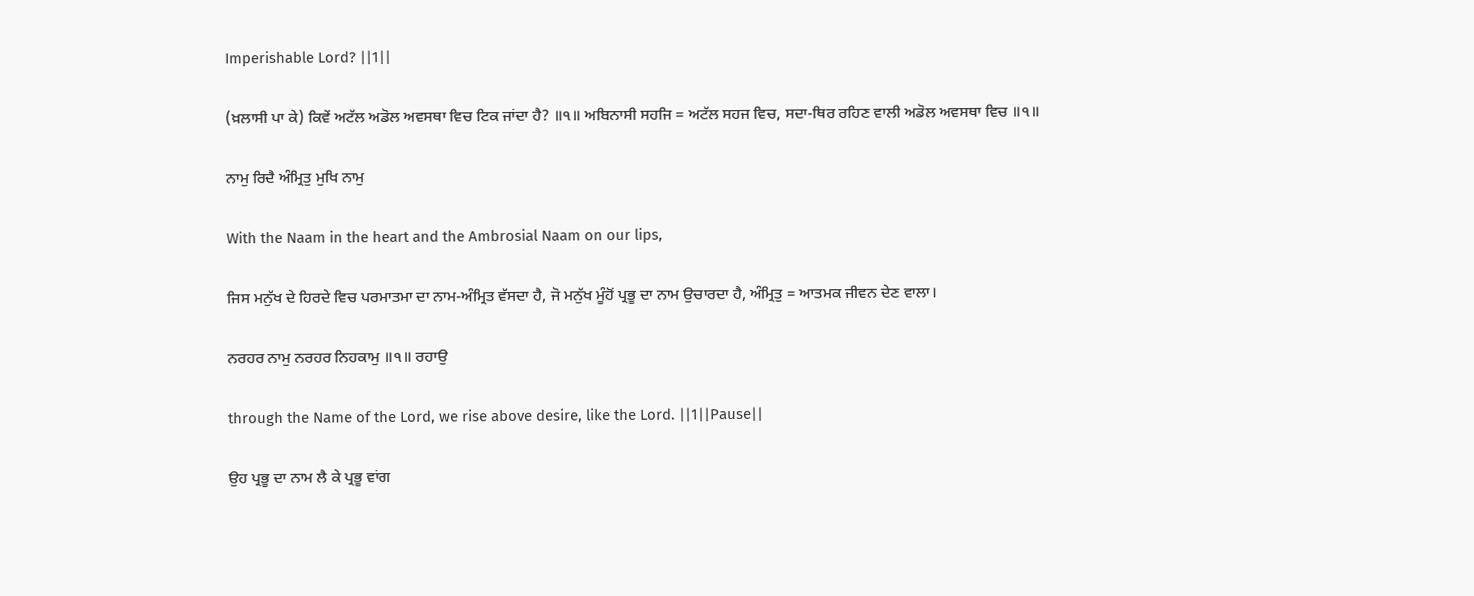Imperishable Lord? ||1||

(ਖ਼ਲਾਸੀ ਪਾ ਕੇ) ਕਿਵੇਂ ਅਟੱਲ ਅਡੋਲ ਅਵਸਥਾ ਵਿਚ ਟਿਕ ਜਾਂਦਾ ਹੈ? ॥੧॥ ਅਬਿਨਾਸੀ ਸਹਜਿ = ਅਟੱਲ ਸਹਜ ਵਿਚ, ਸਦਾ-ਥਿਰ ਰਹਿਣ ਵਾਲੀ ਅਡੋਲ ਅਵਸਥਾ ਵਿਚ ॥੧॥

ਨਾਮੁ ਰਿਦੈ ਅੰਮ੍ਰਿਤੁ ਮੁਖਿ ਨਾਮੁ

With the Naam in the heart and the Ambrosial Naam on our lips,

ਜਿਸ ਮਨੁੱਖ ਦੇ ਹਿਰਦੇ ਵਿਚ ਪਰਮਾਤਮਾ ਦਾ ਨਾਮ-ਅੰਮ੍ਰਿਤ ਵੱਸਦਾ ਹੈ, ਜੋ ਮਨੁੱਖ ਮੂੰਹੋਂ ਪ੍ਰਭੂ ਦਾ ਨਾਮ ਉਚਾਰਦਾ ਹੈ, ਅੰਮ੍ਰਿਤੁ = ਆਤਮਕ ਜੀਵਨ ਦੇਣ ਵਾਲਾ।

ਨਰਹਰ ਨਾਮੁ ਨਰਹਰ ਨਿਹਕਾਮੁ ॥੧॥ ਰਹਾਉ

through the Name of the Lord, we rise above desire, like the Lord. ||1||Pause||

ਉਹ ਪ੍ਰਭੂ ਦਾ ਨਾਮ ਲੈ ਕੇ ਪ੍ਰਭੂ ਵਾਂਗ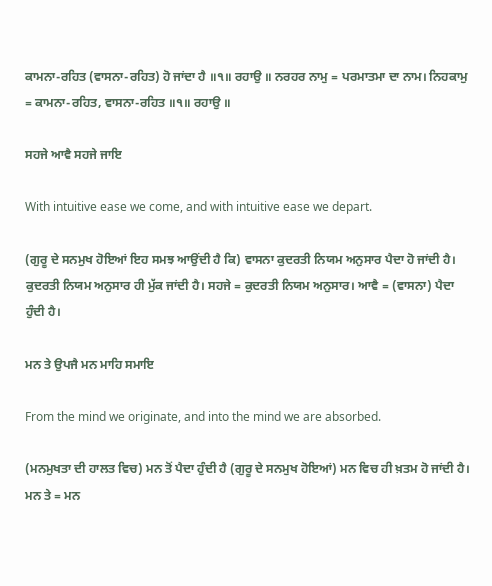ਕਾਮਨਾ-ਰਹਿਤ (ਵਾਸਨਾ-ਰਹਿਤ) ਹੋ ਜਾਂਦਾ ਹੈ ॥੧॥ ਰਹਾਉ ॥ ਨਰਹਰ ਨਾਮੁ = ਪਰਮਾਤਮਾ ਦਾ ਨਾਮ। ਨਿਹਕਾਮੁ = ਕਾਮਨਾ-ਰਹਿਤ, ਵਾਸਨਾ-ਰਹਿਤ ॥੧॥ ਰਹਾਉ ॥

ਸਹਜੇ ਆਵੈ ਸਹਜੇ ਜਾਇ

With intuitive ease we come, and with intuitive ease we depart.

(ਗੁਰੂ ਦੇ ਸਨਮੁਖ ਹੋਇਆਂ ਇਹ ਸਮਝ ਆਉਂਦੀ ਹੈ ਕਿ) ਵਾਸਨਾ ਕੁਦਰਤੀ ਨਿਯਮ ਅਨੁਸਾਰ ਪੈਦਾ ਹੋ ਜਾਂਦੀ ਹੈ। ਕੁਦਰਤੀ ਨਿਯਮ ਅਨੁਸਾਰ ਹੀ ਮੁੱਕ ਜਾਂਦੀ ਹੈ। ਸਹਜੇ = ਕੁਦਰਤੀ ਨਿਯਮ ਅਨੁਸਾਰ। ਆਵੈ = (ਵਾਸਨਾ) ਪੈਦਾ ਹੁੰਦੀ ਹੈ।

ਮਨ ਤੇ ਉਪਜੈ ਮਨ ਮਾਹਿ ਸਮਾਇ

From the mind we originate, and into the mind we are absorbed.

(ਮਨਮੁਖਤਾ ਦੀ ਹਾਲਤ ਵਿਚ) ਮਨ ਤੋਂ ਪੈਦਾ ਹੁੰਦੀ ਹੈ (ਗੁਰੂ ਦੇ ਸਨਮੁਖ ਹੋਇਆਂ) ਮਨ ਵਿਚ ਹੀ ਖ਼ਤਮ ਹੋ ਜਾਂਦੀ ਹੈ। ਮਨ ਤੇ = ਮਨ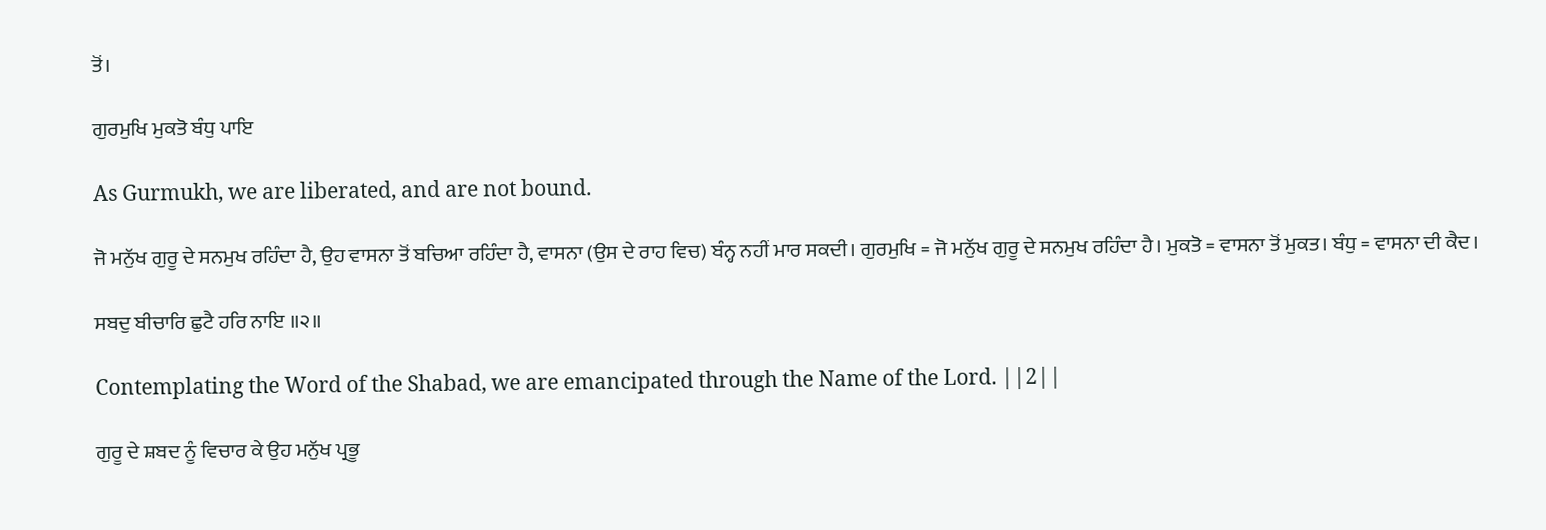ਤੋਂ।

ਗੁਰਮੁਖਿ ਮੁਕਤੋ ਬੰਧੁ ਪਾਇ

As Gurmukh, we are liberated, and are not bound.

ਜੋ ਮਨੁੱਖ ਗੁਰੂ ਦੇ ਸਨਮੁਖ ਰਹਿੰਦਾ ਹੈ, ਉਹ ਵਾਸਨਾ ਤੋਂ ਬਚਿਆ ਰਹਿੰਦਾ ਹੈ, ਵਾਸਨਾ (ਉਸ ਦੇ ਰਾਹ ਵਿਚ) ਬੰਨ੍ਹ ਨਹੀਂ ਮਾਰ ਸਕਦੀ। ਗੁਰਮੁਖਿ = ਜੋ ਮਨੁੱਖ ਗੁਰੂ ਦੇ ਸਨਮੁਖ ਰਹਿੰਦਾ ਹੈ। ਮੁਕਤੋ = ਵਾਸਨਾ ਤੋਂ ਮੁਕਤ। ਬੰਧੁ = ਵਾਸਨਾ ਦੀ ਕੈਦ।

ਸਬਦੁ ਬੀਚਾਰਿ ਛੁਟੈ ਹਰਿ ਨਾਇ ॥੨॥

Contemplating the Word of the Shabad, we are emancipated through the Name of the Lord. ||2||

ਗੁਰੂ ਦੇ ਸ਼ਬਦ ਨੂੰ ਵਿਚਾਰ ਕੇ ਉਹ ਮਨੁੱਖ ਪ੍ਰਭੂ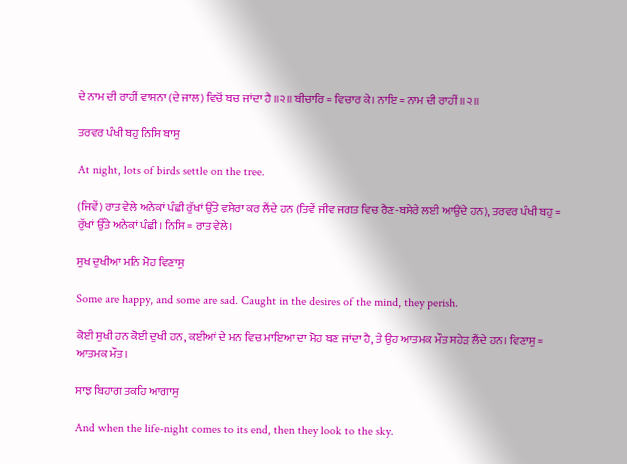ਦੇ ਨਾਮ ਦੀ ਰਾਹੀਂ ਵਾਸਨਾ (ਦੇ ਜਾਲ) ਵਿਚੋਂ ਬਚ ਜਾਂਦਾ ਹੈ ॥੨॥ ਬੀਚਾਰਿ = ਵਿਚਾਰ ਕੇ। ਨਾਇ = ਨਾਮ ਦੀ ਰਾਹੀਂ ॥੨॥

ਤਰਵਰ ਪੰਖੀ ਬਹੁ ਨਿਸਿ ਬਾਸੁ

At night, lots of birds settle on the tree.

(ਜਿਵੇਂ) ਰਾਤ ਵੇਲੇ ਅਨੇਕਾਂ ਪੰਛੀ ਰੁੱਖਾਂ ਉੱਤੇ ਵਸੇਰਾ ਕਰ ਲੈਂਦੇ ਹਨ (ਤਿਵੇਂ ਜੀਵ ਜਗਤ ਵਿਚ ਰੈਣ-ਬਸੇਰੇ ਲਈ ਆਉਂਦੇ ਹਨ), ਤਰਵਰ ਪੰਖੀ ਬਹੁ = ਰੁੱਖਾਂ ਉੱਤੇ ਅਨੇਕਾਂ ਪੰਛੀ। ਨਿਸਿ = ਰਾਤ ਵੇਲੇ।

ਸੁਖ ਦੁਖੀਆ ਮਨਿ ਮੋਹ ਵਿਣਾਸੁ

Some are happy, and some are sad. Caught in the desires of the mind, they perish.

ਕੋਈ ਸੁਖੀ ਹਨ ਕੋਈ ਦੁਖੀ ਹਨ, ਕਈਆਂ ਦੇ ਮਨ ਵਿਚ ਮਾਇਆ ਦਾ ਮੋਹ ਬਣ ਜਾਂਦਾ ਹੈ, ਤੇ ਉਹ ਆਤਮਕ ਮੌਤ ਸਹੇੜ ਲੈਂਦੇ ਹਨ। ਵਿਣਾਸੁ = ਆਤਮਕ ਮੌਤ।

ਸਾਝ ਬਿਹਾਗ ਤਕਹਿ ਆਗਾਸੁ

And when the life-night comes to its end, then they look to the sky.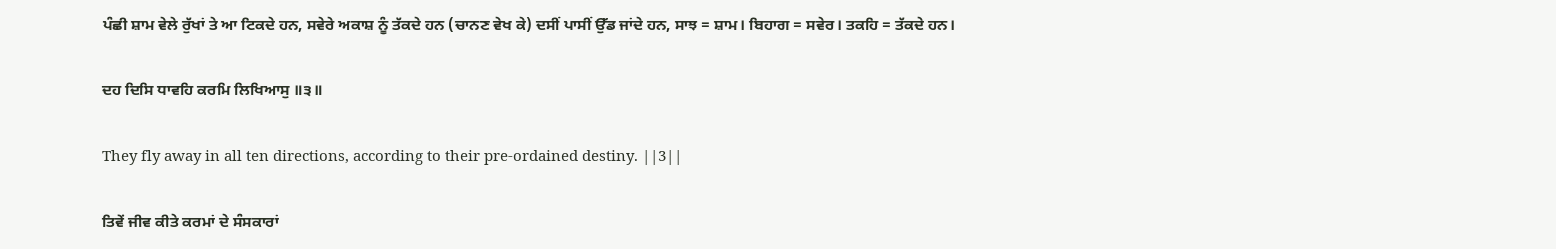ਪੰਛੀ ਸ਼ਾਮ ਵੇਲੇ ਰੁੱਖਾਂ ਤੇ ਆ ਟਿਕਦੇ ਹਨ, ਸਵੇਰੇ ਅਕਾਸ਼ ਨੂੰ ਤੱਕਦੇ ਹਨ (ਚਾਨਣ ਵੇਖ ਕੇ) ਦਸੀਂ ਪਾਸੀਂ ਉੱਡ ਜਾਂਦੇ ਹਨ, ਸਾਝ = ਸ਼ਾਮ। ਬਿਹਾਗ = ਸਵੇਰ। ਤਕਹਿ = ਤੱਕਦੇ ਹਨ।

ਦਹ ਦਿਸਿ ਧਾਵਹਿ ਕਰਮਿ ਲਿਖਿਆਸੁ ॥੩॥

They fly away in all ten directions, according to their pre-ordained destiny. ||3||

ਤਿਵੇਂ ਜੀਵ ਕੀਤੇ ਕਰਮਾਂ ਦੇ ਸੰਸਕਾਰਾਂ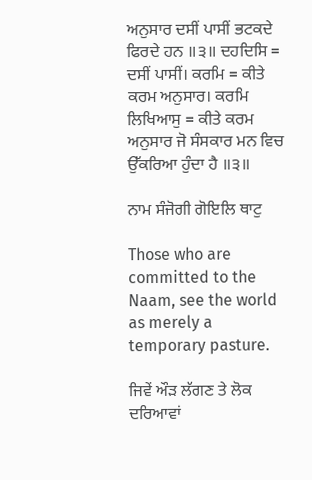ਅਨੁਸਾਰ ਦਸੀਂ ਪਾਸੀਂ ਭਟਕਦੇ ਫਿਰਦੇ ਹਨ ॥੩॥ ਦਹਦਿਸਿ = ਦਸੀਂ ਪਾਸੀਂ। ਕਰਮਿ = ਕੀਤੇ ਕਰਮ ਅਨੁਸਾਰ। ਕਰਮਿ ਲਿਖਿਆਸੁ = ਕੀਤੇ ਕਰਮ ਅਨੁਸਾਰ ਜੋ ਸੰਸਕਾਰ ਮਨ ਵਿਚ ਉੱਕਰਿਆ ਹੁੰਦਾ ਹੈ ॥੩॥

ਨਾਮ ਸੰਜੋਗੀ ਗੋਇਲਿ ਥਾਟੁ

Those who are committed to the Naam, see the world as merely a temporary pasture.

ਜਿਵੇਂ ਔੜ ਲੱਗਣ ਤੇ ਲੋਕ ਦਰਿਆਵਾਂ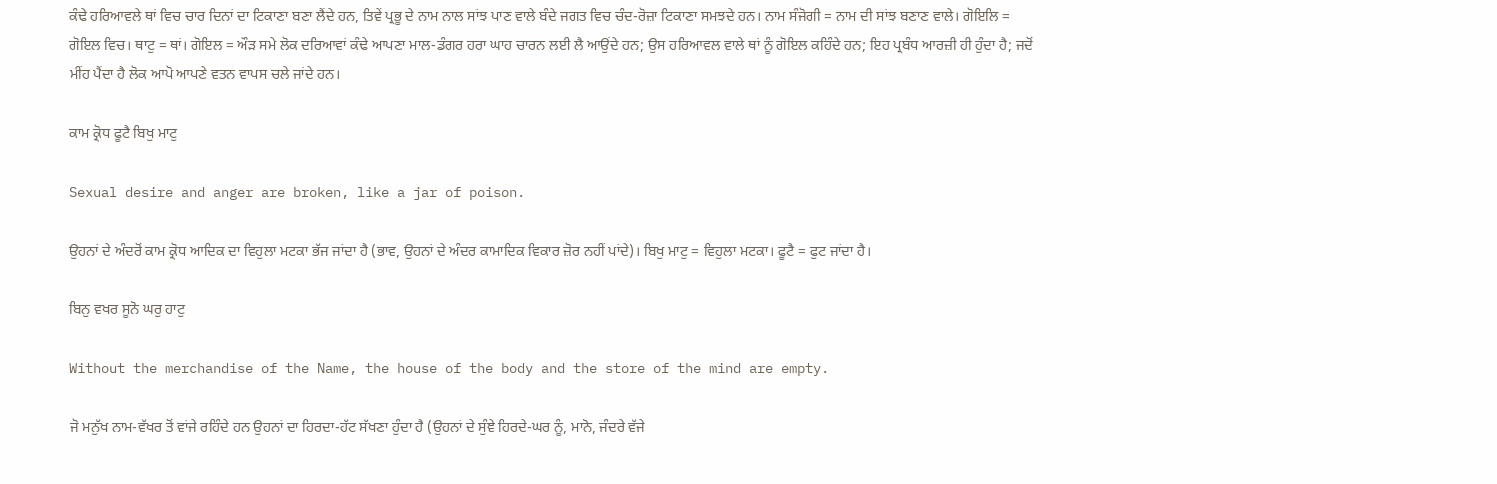ਕੰਢੇ ਹਰਿਆਵਲੇ ਥਾਂ ਵਿਚ ਚਾਰ ਦਿਨਾਂ ਦਾ ਟਿਕਾਣਾ ਬਣਾ ਲੈਂਦੇ ਹਨ, ਤਿਵੇਂ ਪ੍ਰਭੂ ਦੇ ਨਾਮ ਨਾਲ ਸਾਂਝ ਪਾਣ ਵਾਲੇ ਬੰਦੇ ਜਗਤ ਵਿਚ ਚੰਦ-ਰੋਜ਼ਾ ਟਿਕਾਣਾ ਸਮਝਦੇ ਹਨ। ਨਾਮ ਸੰਜੋਗੀ = ਨਾਮ ਦੀ ਸਾਂਝ ਬਣਾਣ ਵਾਲੇ। ਗੋਇਲਿ = ਗੋਇਲ ਵਿਚ। ਥਾਟੁ = ਥਾਂ। ਗੋਇਲ = ਔੜ ਸਮੇ ਲੋਕ ਦਰਿਆਵਾਂ ਕੰਢੇ ਆਪਣਾ ਮਾਲ-ਡੰਗਰ ਹਰਾ ਘਾਹ ਚਾਰਨ ਲਈ ਲੈ ਆਉਂਦੇ ਹਨ; ਉਸ ਹਰਿਆਵਲ ਵਾਲੇ ਥਾਂ ਨੂੰ ਗੋਇਲ ਕਹਿੰਦੇ ਹਨ; ਇਹ ਪ੍ਰਬੰਧ ਆਰਜ਼ੀ ਹੀ ਹੁੰਦਾ ਹੈ; ਜਦੋਂ ਮੀਂਹ ਪੈਂਦਾ ਹੈ ਲੋਕ ਆਪੋ ਆਪਣੇ ਵਤਨ ਵਾਪਸ ਚਲੇ ਜਾਂਦੇ ਹਨ।

ਕਾਮ ਕ੍ਰੋਧ ਫੂਟੈ ਬਿਖੁ ਮਾਟੁ

Sexual desire and anger are broken, like a jar of poison.

ਉਹਨਾਂ ਦੇ ਅੰਦਰੋਂ ਕਾਮ ਕ੍ਰੋਧ ਆਦਿਕ ਦਾ ਵਿਹੁਲਾ ਮਟਕਾ ਭੱਜ ਜਾਂਦਾ ਹੈ (ਭਾਵ, ਉਹਨਾਂ ਦੇ ਅੰਦਰ ਕਾਮਾਦਿਕ ਵਿਕਾਰ ਜ਼ੋਰ ਨਹੀਂ ਪਾਂਦੇ)। ਬਿਖੁ ਮਾਟੁ = ਵਿਹੁਲਾ ਮਟਕਾ। ਫੂਟੈ = ਫੁਟ ਜਾਂਦਾ ਹੈ।

ਬਿਨੁ ਵਖਰ ਸੂਨੋ ਘਰੁ ਹਾਟੁ

Without the merchandise of the Name, the house of the body and the store of the mind are empty.

ਜੋ ਮਨੁੱਖ ਨਾਮ-ਵੱਖਰ ਤੋਂ ਵਾਂਜੇ ਰਹਿੰਦੇ ਹਨ ਉਹਨਾਂ ਦਾ ਹਿਰਦਾ-ਹੱਟ ਸੱਖਣਾ ਹੁੰਦਾ ਹੈ (ਉਹਨਾਂ ਦੇ ਸੁੰਞੇ ਹਿਰਦੇ-ਘਰ ਨੂੰ, ਮਾਨੋ, ਜੰਦਰੇ ਵੱਜੇ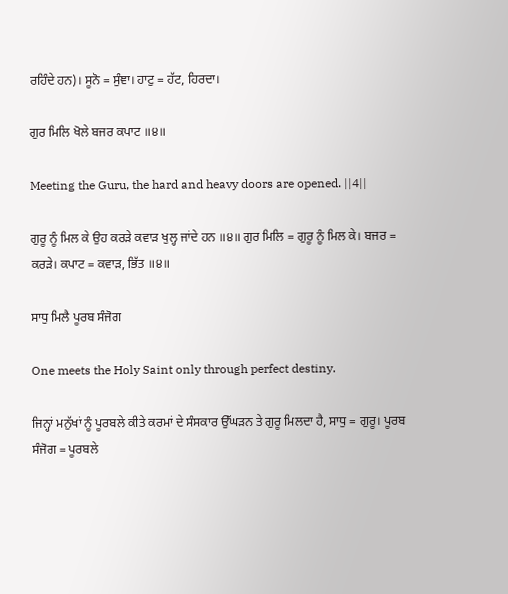ਰਹਿੰਦੇ ਹਨ)। ਸੂਨੋ = ਸੁੰਞਾ। ਹਾਟੁ = ਹੱਟ, ਹਿਰਦਾ।

ਗੁਰ ਮਿਲਿ ਖੋਲੇ ਬਜਰ ਕਪਾਟ ॥੪॥

Meeting the Guru, the hard and heavy doors are opened. ||4||

ਗੁਰੂ ਨੂੰ ਮਿਲ ਕੇ ਉਹ ਕਰੜੇ ਕਵਾੜ ਖੁਲ੍ਹ ਜਾਂਦੇ ਹਨ ॥੪॥ ਗੁਰ ਮਿਲਿ = ਗੁਰੂ ਨੂੰ ਮਿਲ ਕੇ। ਬਜਰ = ਕਰੜੇ। ਕਪਾਟ = ਕਵਾੜ, ਭਿੱਤ ॥੪॥

ਸਾਧੁ ਮਿਲੈ ਪੂਰਬ ਸੰਜੋਗ

One meets the Holy Saint only through perfect destiny.

ਜਿਨ੍ਹਾਂ ਮਨੁੱਖਾਂ ਨੂੰ ਪੂਰਬਲੇ ਕੀਤੇ ਕਰਮਾਂ ਦੇ ਸੰਸਕਾਰ ਉੱਘੜਨ ਤੇ ਗੁਰੂ ਮਿਲਦਾ ਹੈ, ਸਾਧੁ = ਗੁਰੂ। ਪੂਰਬ ਸੰਜੋਗ = ਪੂਰਬਲੇ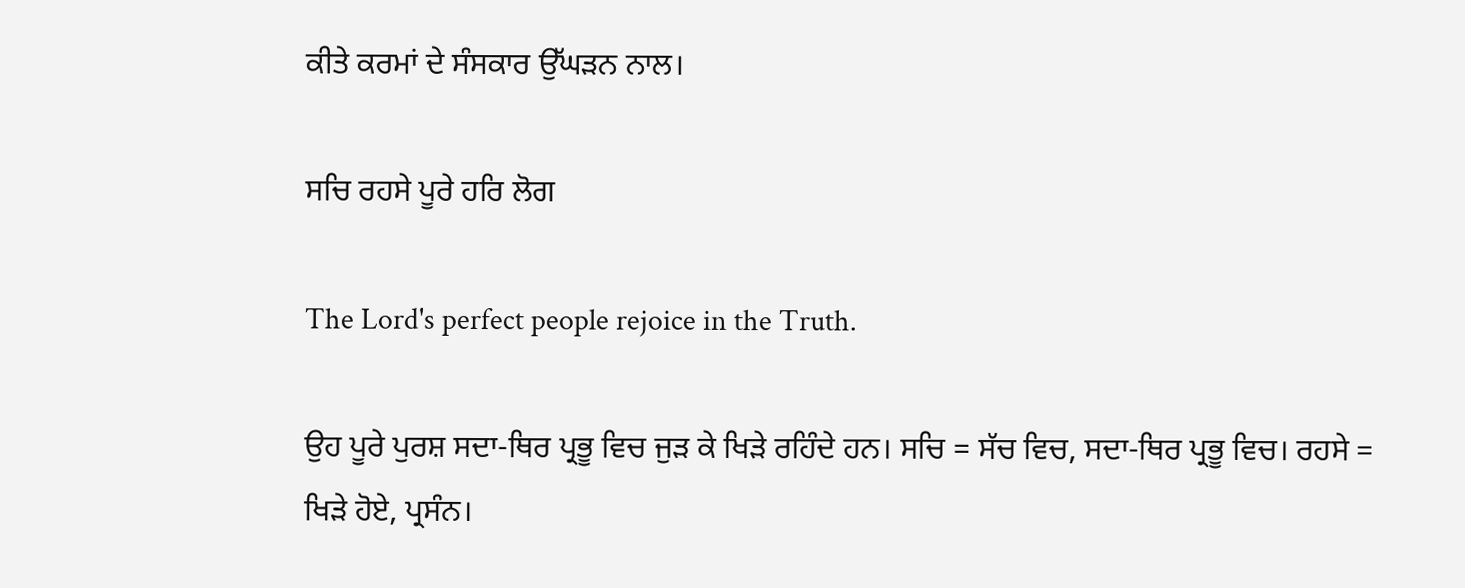ਕੀਤੇ ਕਰਮਾਂ ਦੇ ਸੰਸਕਾਰ ਉੱਘੜਨ ਨਾਲ।

ਸਚਿ ਰਹਸੇ ਪੂਰੇ ਹਰਿ ਲੋਗ

The Lord's perfect people rejoice in the Truth.

ਉਹ ਪੂਰੇ ਪੁਰਸ਼ ਸਦਾ-ਥਿਰ ਪ੍ਰਭੂ ਵਿਚ ਜੁੜ ਕੇ ਖਿੜੇ ਰਹਿੰਦੇ ਹਨ। ਸਚਿ = ਸੱਚ ਵਿਚ, ਸਦਾ-ਥਿਰ ਪ੍ਰਭੂ ਵਿਚ। ਰਹਸੇ = ਖਿੜੇ ਹੋਏ, ਪ੍ਰਸੰਨ।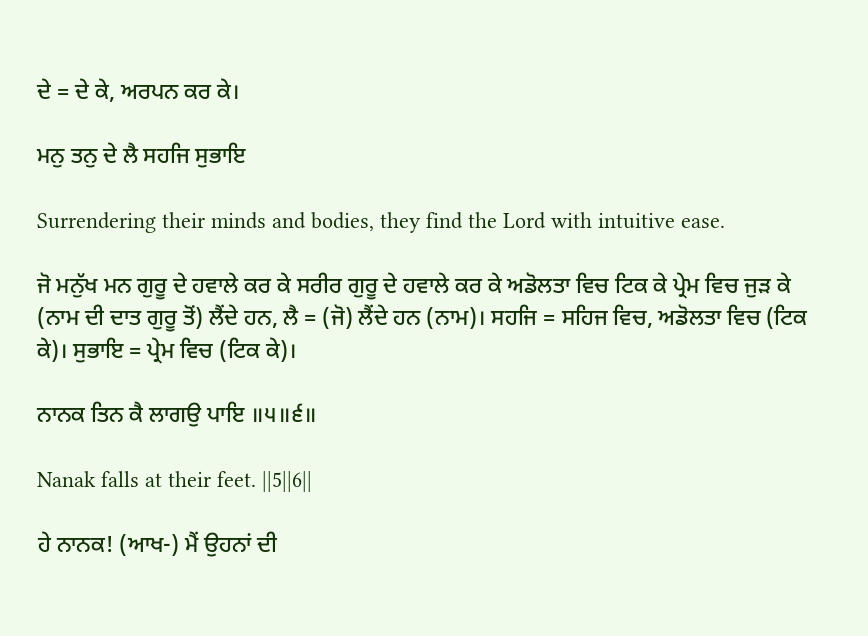ਦੇ = ਦੇ ਕੇ, ਅਰਪਨ ਕਰ ਕੇ।

ਮਨੁ ਤਨੁ ਦੇ ਲੈ ਸਹਜਿ ਸੁਭਾਇ

Surrendering their minds and bodies, they find the Lord with intuitive ease.

ਜੋ ਮਨੁੱਖ ਮਨ ਗੁਰੂ ਦੇ ਹਵਾਲੇ ਕਰ ਕੇ ਸਰੀਰ ਗੁਰੂ ਦੇ ਹਵਾਲੇ ਕਰ ਕੇ ਅਡੋਲਤਾ ਵਿਚ ਟਿਕ ਕੇ ਪ੍ਰੇਮ ਵਿਚ ਜੁੜ ਕੇ (ਨਾਮ ਦੀ ਦਾਤ ਗੁਰੂ ਤੋਂ) ਲੈਂਦੇ ਹਨ, ਲੈ = (ਜੋ) ਲੈਂਦੇ ਹਨ (ਨਾਮ)। ਸਹਜਿ = ਸਹਿਜ ਵਿਚ, ਅਡੋਲਤਾ ਵਿਚ (ਟਿਕ ਕੇ)। ਸੁਭਾਇ = ਪ੍ਰੇਮ ਵਿਚ (ਟਿਕ ਕੇ)।

ਨਾਨਕ ਤਿਨ ਕੈ ਲਾਗਉ ਪਾਇ ॥੫॥੬॥

Nanak falls at their feet. ||5||6||

ਹੇ ਨਾਨਕ! (ਆਖ-) ਮੈਂ ਉਹਨਾਂ ਦੀ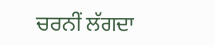ਚਰਨੀਂ ਲੱਗਦਾ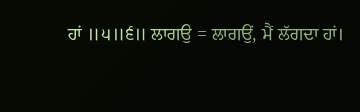ਹਾਂ ॥੫॥੬॥ ਲਾਗਉ = ਲਾਗਉਂ, ਮੈਂ ਲੱਗਦਾ ਹਾਂ।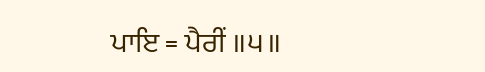ਪਾਇ = ਪੈਰੀਂ ॥੫॥